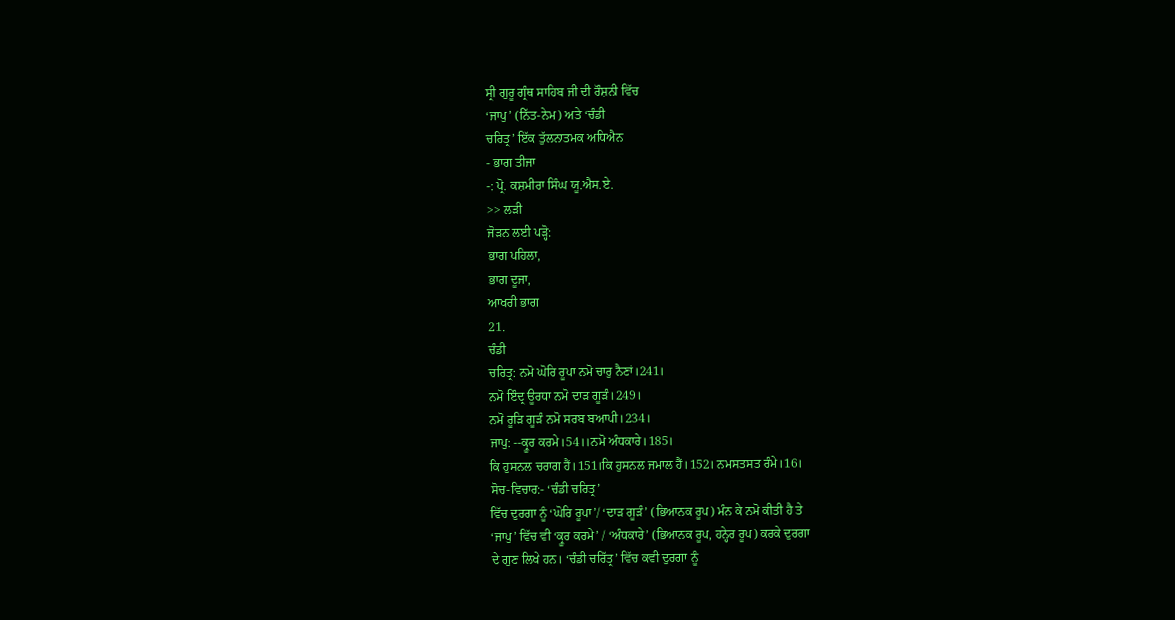ਸ੍ਰੀ ਗੁਰੂ ਗ੍ਰੰਥ ਸਾਹਿਬ ਜੀ ਦੀ ਰੌਸ਼ਨੀ ਵਿੱਚ
‘ਜਾਪੁ’ (ਨਿੱਤ-ਨੇਮ) ਅਤੇ ‘ਚੰਡੀ
ਚਰਿਤ੍ਰ’ ਇੱਕ ਤੁੱਲਨਾਤਮਕ ਅਧਿਐਨ
- ਭਾਗ ਤੀਜਾ
-: ਪ੍ਰੋ. ਕਸ਼ਮੀਰਾ ਸਿੰਘ ਯੂ.ਐਸ.ਏ.
>> ਲੜੀ
ਜੋੜਨ ਲਈ ਪੜ੍ਹੋ:
ਭਾਗ ਪਹਿਲਾ,
ਭਾਗ ਦੂਜਾ,
ਆਖਰੀ ਭਾਗ
21.
ਚੰਡੀ
ਚਰਿਤ੍ਰ: ਨਮੋ ਘੋਰਿ ਰੂਪਾ ਨਮੋ ਚਾਰੁ ਨੈਣਾਂ।241।
ਨਮੋ ਇੰਦ੍ਰ ਊਰਧਾ ਨਮੋ ਦਾੜ ਗੂੜੰ।249।
ਨਮੋ ਰੂੜਿ ਗੂੜੰ ਨਮੋ ਸਰਬ ਬਆਪੀ।234।
ਜਾਪੁ: --ਕ੍ਰੂਰ ਕਰਮੇ।54।।ਨਮੋ ਅੰਧਕਾਰੇ।185।
ਕਿ ਹੁਸਨਲ ਚਰਾਗ ਹੈਂ।151।ਕਿ ਹੁਸਨਲ ਜਮਾਲ ਹੈਂ।152। ਨਮਸਤਸਤ ਰੰਮੇ।16।
ਸੋਚ-ਵਿਚਾਰ:- ‘ਚੰਡੀ ਚਰਿਤ੍ਰ’
ਵਿੱਚ ਦੁਰਗਾ ਨੂੰ ‘ਘੋਰਿ ਰੂਪਾ’/ ‘ਦਾੜ ਗੂੜੰ’ (ਭਿਆਨਕ ਰੂਪ) ਮੰਨ ਕੇ ਨਮੋ ਕੀਤੀ ਹੈ ਤੇ
‘ਜਾਪੁ’ ਵਿੱਚ ਵੀ ‘ਕ੍ਰੂਰ ਕਰਮੇ’ / ‘ਅੰਧਕਾਰੇ’ (ਭਿਆਨਕ ਰੂਪ, ਹਨ੍ਹੇਰ ਰੂਪ) ਕਰਕੇ ਦੁਰਗਾ
ਦੇ ਗੁਣ ਲਿਖੇ ਹਨ। ‘ਚੰਡੀ ਚਰਿੱਤ੍ਰ’ ਵਿੱਚ ਕਵੀ ਦੁਰਗਾ ਨੂੰ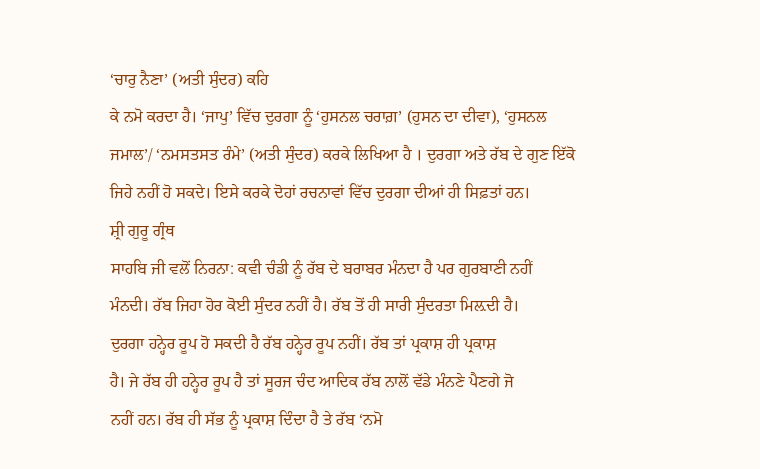‘ਚਾਰੁ ਨੈਣਾ’ (ਅਤੀ ਸੁੰਦਰ) ਕਹਿ
ਕੇ ਨਮੋ ਕਰਦਾ ਹੈ। ‘ਜਾਪੁ’ ਵਿੱਚ ਦੁਰਗਾ ਨੂੰ ‘ਹੁਸਨਲ ਚਰਾਗ਼’ (ਹੁਸਨ ਦਾ ਦੀਵਾ), ‘ਹੁਸਨਲ
ਜਮਾਲ’/ ‘ਨਮਸਤਸਤ ਰੰਮੇ’ (ਅਤੀ ਸੁੰਦਰ) ਕਰਕੇ ਲਿਖਿਆ ਹੈ । ਦੁਰਗਾ ਅਤੇ ਰੱਬ ਦੇ ਗੁਣ ਇੱਕੋ
ਜਿਹੇ ਨਹੀਂ ਹੋ ਸਕਦੇ। ਇਸੇ ਕਰਕੇ ਦੋਹਾਂ ਰਚਨਾਵਾਂ ਵਿੱਚ ਦੁਰਗਾ ਦੀਆਂ ਹੀ ਸਿਫ਼ਤਾਂ ਹਨ।
ਸ਼੍ਰੀ ਗੁਰੂ ਗ੍ਰੰਥ
ਸਾਹਬਿ ਜੀ ਵਲੋਂ ਨਿਰਨਾ: ਕਵੀ ਚੰਡੀ ਨੂੰ ਰੱਬ ਦੇ ਬਰਾਬਰ ਮੰਨਦਾ ਹੈ ਪਰ ਗੁਰਬਾਣੀ ਨਹੀਂ
ਮੰਨਦੀ। ਰੱਬ ਜਿਹਾ ਹੋਰ ਕੋਈ ਸੁੰਦਰ ਨਹੀਂ ਹੈ। ਰੱਬ ਤੋਂ ਹੀ ਸਾਰੀ ਸੁੰਦਰਤਾ ਮਿਲ਼ਦੀ ਹੈ।
ਦੁਰਗਾ ਹਨ੍ਹੇਰ ਰੂਪ ਹੋ ਸਕਦੀ ਹੈ ਰੱਬ ਹਨ੍ਹੇਰ ਰੂਪ ਨਹੀਂ। ਰੱਬ ਤਾਂ ਪ੍ਰਕਾਸ਼ ਹੀ ਪ੍ਰਕਾਸ਼
ਹੈ। ਜੇ ਰੱਬ ਹੀ ਹਨ੍ਹੇਰ ਰੂਪ ਹੈ ਤਾਂ ਸੂਰਜ ਚੰਦ ਆਦਿਕ ਰੱਬ ਨਾਲੋਂ ਵੱਡੇ ਮੰਨਣੇ ਪੈਣਗੇ ਜੋ
ਨਹੀਂ ਹਨ। ਰੱਬ ਹੀ ਸੱਭ ਨੂੰ ਪ੍ਰਕਾਸ਼ ਦਿੰਦਾ ਹੈ ਤੇ ਰੱਬ ‘ਨਮੋ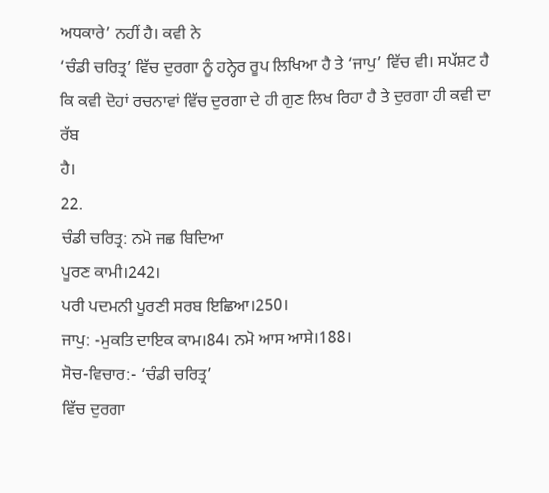ਅਧਕਾਰੇ’ ਨਹੀਂ ਹੈ। ਕਵੀ ਨੇ
‘ਚੰਡੀ ਚਰਿਤ੍ਰ’ ਵਿੱਚ ਦੁਰਗਾ ਨੂੰ ਹਨ੍ਹੇਰ ਰੂਪ ਲਿਖਿਆ ਹੈ ਤੇ ‘ਜਾਪੁ’ ਵਿੱਚ ਵੀ। ਸਪੱਸ਼ਟ ਹੈ
ਕਿ ਕਵੀ ਦੋਹਾਂ ਰਚਨਾਵਾਂ ਵਿੱਚ ਦੁਰਗਾ ਦੇ ਹੀ ਗੁਣ ਲਿਖ ਰਿਹਾ ਹੈ ਤੇ ਦੁਰਗਾ ਹੀ ਕਵੀ ਦਾ ਰੱਬ
ਹੈ।
22.
ਚੰਡੀ ਚਰਿਤ੍ਰ: ਨਮੋ ਜਛ ਬਿਦਿਆ
ਪੂਰਣ ਕਾਮੀ।242।
ਪਰੀ ਪਦਮਨੀ ਪੂਰਣੀ ਸਰਬ ਇਛਿਆ।250।
ਜਾਪੁ: -ਮੁਕਤਿ ਦਾਇਕ ਕਾਮ।84। ਨਮੋ ਆਸ ਆਸੇ।188।
ਸੋਚ-ਵਿਚਾਰ:- ‘ਚੰਡੀ ਚਰਿਤ੍ਰ’
ਵਿੱਚ ਦੁਰਗਾ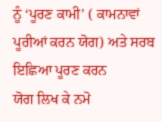ਨੂੰ ‘ਪੂਰਣ ਕਾਮੀ’ ( ਕਾਮਨਾਵਾਂ ਪੂਰੀਆਂ ਕਰਨ ਯੋਗ) ਅਤੇ ਸਰਬ ਇਛਿਆ ਪੂਰਣ ਕਰਨ
ਯੋਗ ਲਿਖ ਕੇ ਨਮੋ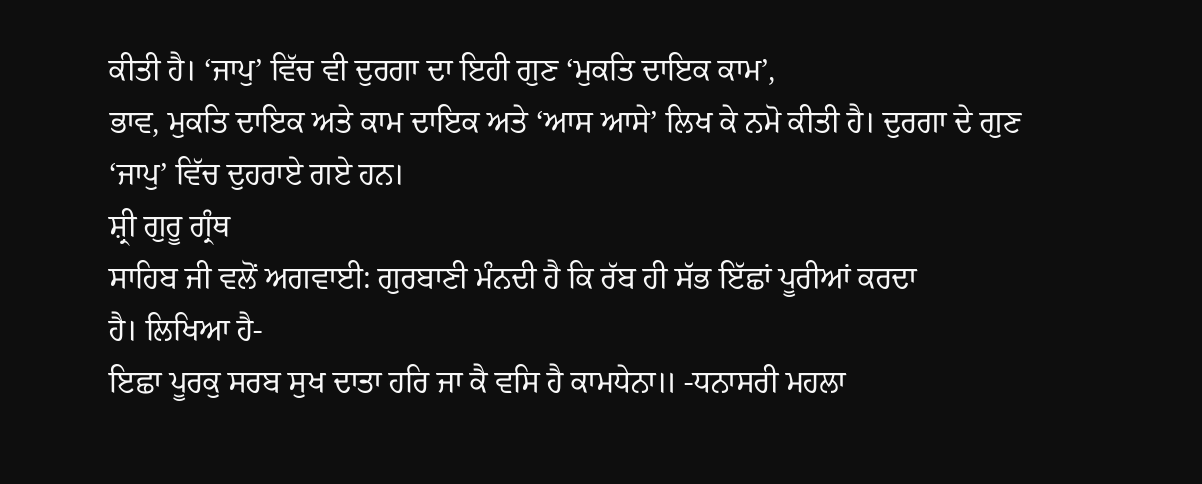ਕੀਤੀ ਹੈ। ‘ਜਾਪੁ’ ਵਿੱਚ ਵੀ ਦੁਰਗਾ ਦਾ ਇਹੀ ਗੁਣ ‘ਮੁਕਤਿ ਦਾਇਕ ਕਾਮ’,
ਭਾਵ, ਮੁਕਤਿ ਦਾਇਕ ਅਤੇ ਕਾਮ ਦਾਇਕ ਅਤੇ ‘ਆਸ ਆਸੇ’ ਲਿਖ ਕੇ ਨਮੋ ਕੀਤੀ ਹੈ। ਦੁਰਗਾ ਦੇ ਗੁਣ
‘ਜਾਪੁ’ ਵਿੱਚ ਦੁਹਰਾਏ ਗਏ ਹਨ।
ਸ਼੍ਰੀ ਗੁਰੂ ਗ੍ਰੰਥ
ਸਾਹਿਬ ਜੀ ਵਲੋਂ ਅਗਵਾਈ: ਗੁਰਬਾਣੀ ਮੰਨਦੀ ਹੈ ਕਿ ਰੱਬ ਹੀ ਸੱਭ ਇੱਛਾਂ ਪੂਰੀਆਂ ਕਰਦਾ
ਹੈ। ਲਿਖਿਆ ਹੈ-
ਇਛਾ ਪੂਰਕੁ ਸਰਬ ਸੁਖ ਦਾਤਾ ਹਰਿ ਜਾ ਕੈ ਵਸਿ ਹੈ ਕਾਮਧੇਨਾ॥ -ਧਨਾਸਰੀ ਮਹਲਾ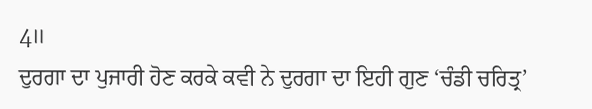4॥
ਦੁਰਗਾ ਦਾ ਪੁਜਾਰੀ ਹੋਣ ਕਰਕੇ ਕਵੀ ਨੇ ਦੁਰਗਾ ਦਾ ਇਹੀ ਗੁਣ ‘ਚੰਡੀ ਚਰਿਤ੍ਰ’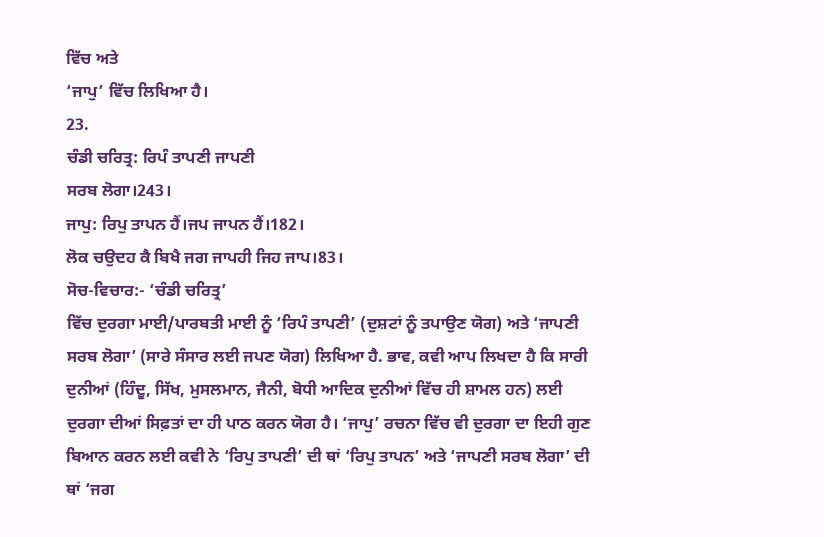ਵਿੱਚ ਅਤੇ
‘ਜਾਪੁ’ ਵਿੱਚ ਲਿਖਿਆ ਹੈ।
23.
ਚੰਡੀ ਚਰਿਤ੍ਰ: ਰਿਪੰ ਤਾਪਣੀ ਜਾਪਣੀ
ਸਰਬ ਲੋਗਾ।243।
ਜਾਪੁ: ਰਿਪੁ ਤਾਪਨ ਹੈਂ।ਜਪ ਜਾਪਨ ਹੈਂ।182।
ਲੋਕ ਚਉਦਹ ਕੈ ਬਿਖੈ ਜਗ ਜਾਪਹੀ ਜਿਹ ਜਾਪ।83।
ਸੋਚ-ਵਿਚਾਰ:- ‘ਚੰਡੀ ਚਰਿਤ੍ਰ’
ਵਿੱਚ ਦੁਰਗਾ ਮਾਈ/ਪਾਰਬਤੀ ਮਾਈ ਨੂੰ ‘ਰਿਪੰ ਤਾਪਣੀ’ (ਦੁਸ਼ਟਾਂ ਨੂੰ ਤਪਾਉਣ ਯੋਗ) ਅਤੇ ‘ਜਾਪਣੀ
ਸਰਬ ਲੋਗਾ’ (ਸਾਰੇ ਸੰਸਾਰ ਲਈ ਜਪਣ ਯੋਗ) ਲਿਖਿਆ ਹੈ. ਭਾਵ, ਕਵੀ ਆਪ ਲਿਖਦਾ ਹੈ ਕਿ ਸਾਰੀ
ਦੁਨੀਆਂ (ਹਿੰਦੂ, ਸਿੱਖ, ਮੁਸਲਮਾਨ, ਜੈਨੀ, ਬੋਧੀ ਆਦਿਕ ਦੁਨੀਆਂ ਵਿੱਚ ਹੀ ਸ਼ਾਮਲ ਹਨ) ਲਈ
ਦੁਰਗਾ ਦੀਆਂ ਸਿਫ਼ਤਾਂ ਦਾ ਹੀ ਪਾਠ ਕਰਨ ਯੋਗ ਹੈ। ‘ਜਾਪੁ’ ਰਚਨਾ ਵਿੱਚ ਵੀ ਦੁਰਗਾ ਦਾ ਇਹੀ ਗੁਣ
ਬਿਆਨ ਕਰਨ ਲਈ ਕਵੀ ਨੇ ‘ਰਿਪੁ ਤਾਪਣੀ’ ਦੀ ਥਾਂ ‘ਰਿਪੁ ਤਾਪਨ’ ਅਤੇ ‘ਜਾਪਣੀ ਸਰਬ ਲੋਗਾ’ ਦੀ
ਥਾਂ ‘ਜਗ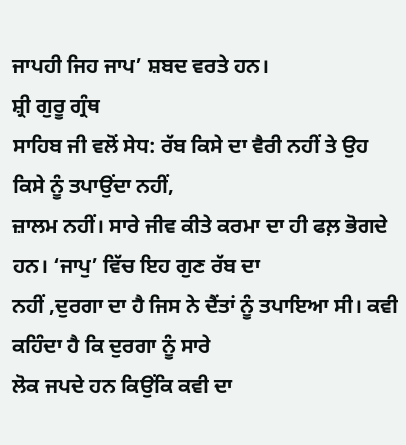ਜਾਪਹੀ ਜਿਹ ਜਾਪ’ ਸ਼ਬਦ ਵਰਤੇ ਹਨ।
ਸ਼੍ਰੀ ਗੁਰੂ ਗ੍ਰੰਥ
ਸਾਹਿਬ ਜੀ ਵਲੋਂ ਸੇਧ: ਰੱਬ ਕਿਸੇ ਦਾ ਵੈਰੀ ਨਹੀਂ ਤੇ ਉਹ ਕਿਸੇ ਨੂੰ ਤਪਾਉਂਦਾ ਨਹੀਂ,
ਜ਼ਾਲਮ ਨਹੀਂ। ਸਾਰੇ ਜੀਵ ਕੀਤੇ ਕਰਮਾ ਦਾ ਹੀ ਫਲ਼ ਭੋਗਦੇ ਹਨ। ‘ਜਾਪੁ’ ਵਿੱਚ ਇਹ ਗੁਣ ਰੱਬ ਦਾ
ਨਹੀਂ ,ਦੁਰਗਾ ਦਾ ਹੈ ਜਿਸ ਨੇ ਦੈਂਤਾਂ ਨੂੰ ਤਪਾਇਆ ਸੀ। ਕਵੀ ਕਹਿੰਦਾ ਹੈ ਕਿ ਦੁਰਗਾ ਨੂੰ ਸਾਰੇ
ਲੋਕ ਜਪਦੇ ਹਨ ਕਿਉਂਕਿ ਕਵੀ ਦਾ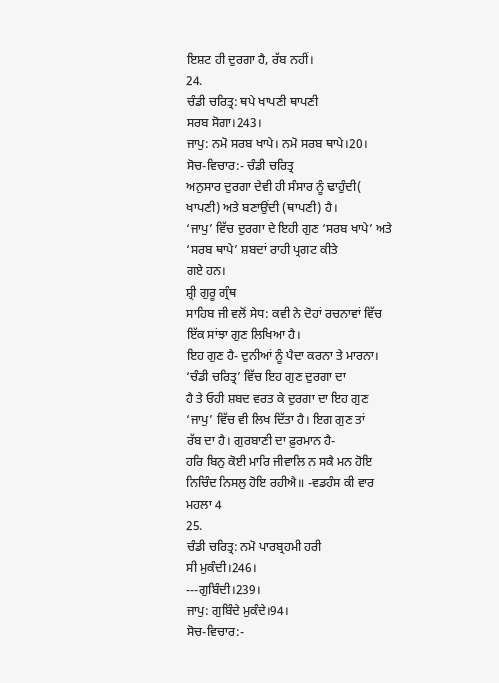ਇਸ਼ਟ ਹੀ ਦੁਰਗਾ ਹੈ, ਰੱਬ ਨਹੀਂ।
24.
ਚੰਡੀ ਚਰਿਤ੍ਰ: ਥਪੇ ਖਾਪਣੀ ਥਾਪਣੀ
ਸਰਬ ਸੋਗਾ।243।
ਜਾਪੁ: ਨਮੋ ਸਰਬ ਖਾਪੇ। ਨਮੋ ਸਰਬ ਥਾਪੇ।20।
ਸੋਚ-ਵਿਚਾਰ:- ਚੰਡੀ ਚਰਿਤ੍ਰ
ਅਨੁਸਾਰ ਦੁਰਗਾ ਦੇਵੀ ਹੀ ਸੰਸਾਰ ਨੂੰ ਢਾਹੁੰਦੀ( ਖਾਪਣੀ) ਅਤੇ ਬਣਾਉਂਦੀ (ਥਾਪਣੀ) ਹੈ।
‘ਜਾਪੁ’ ਵਿੱਚ ਦੁਰਗਾ ਦੇ ਇਹੀ ਗੁਣ ‘ਸਰਬ ਖਾਪੇ’ ਅਤੇ ‘ਸਰਬ ਥਾਪੇ’ ਸ਼ਬਦਾਂ ਰਾਹੀ ਪ੍ਰਗਟ ਕੀਤੇ
ਗਏ ਹਨ।
ਸ਼੍ਰੀ ਗੁਰੂ ਗ੍ਰੰਥ
ਸਾਹਿਬ ਜੀ ਵਲੋਂ ਸੇਧ: ਕਵੀ ਨੇ ਦੋਹਾਂ ਰਚਨਾਵਾਂ ਵਿੱਚ ਇੱਕ ਸਾਂਝਾ ਗੁਣ ਲਿਖਿਆ ਹੈ।
ਇਹ ਗੁਣ ਹੈ- ਦੁਨੀਆਂ ਨੂੰ ਪੈਦਾ ਕਰਨਾ ਤੇ ਮਾਰਨਾ। ‘ਚੰਡੀ ਚਰਿਤ੍ਰ’ ਵਿੱਚ ਇਹ ਗੁਣ ਦੁਰਗਾ ਦਾ
ਹੈ ਤੇ ਓਹੀ ਸ਼ਬਦ ਵਰਤ ਕੇ ਦੁਰਗਾ ਦਾ ਇਹ ਗੁਣ ‘ਜਾਪੁ’ ਵਿੱਚ ਵੀ ਲਿਖ ਦਿੱਤਾ ਹੈ। ਇਗ ਗੁਣ ਤਾਂ
ਰੱਬ ਦਾ ਹੈ। ਗੁਰਬਾਣੀ ਦਾ ਫ਼ੁਰਮਾਨ ਹੈ-
ਹਰਿ ਬਿਨੁ ਕੋਈ ਮਾਰਿ ਜੀਵਾਲਿ ਨ ਸਕੈ ਮਨ ਹੋਇ ਨਿਚਿੰਦ ਨਿਸਲੁ ਹੋਇ ਰਹੀਐ॥ -ਵਡਹੰਸ ਕੀ ਵਾਰ
ਮਹਲਾ 4
25.
ਚੰਡੀ ਚਰਿਤ੍ਰ: ਨਮੋ ਪਾਰਬ੍ਰਹਮੀ ਹਰੀ
ਸੀ ਮੁਕੰਦੀ।246।
---ਗੁਬਿੰਦੀ।239।
ਜਾਪੁ: ਗੁਬਿੰਦੇ ਮੁਕੰਦੇ।94।
ਸੋਚ-ਵਿਚਾਰ:-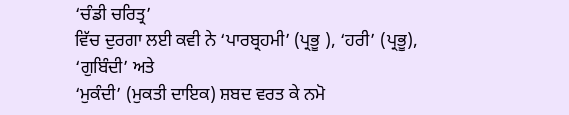‘ਚੰਡੀ ਚਰਿਤ੍ਰ’
ਵਿੱਚ ਦੁਰਗਾ ਲਈ ਕਵੀ ਨੇ ‘ਪਾਰਬ੍ਰਹਮੀ’ (ਪ੍ਰਭੂ ), ‘ਹਰੀ’ (ਪ੍ਰਭੂ), ‘ਗੁਬਿੰਦੀ’ ਅਤੇ
‘ਮੁਕੰਦੀ’ (ਮੁਕਤੀ ਦਾਇਕ) ਸ਼ਬਦ ਵਰਤ ਕੇ ਨਮੋ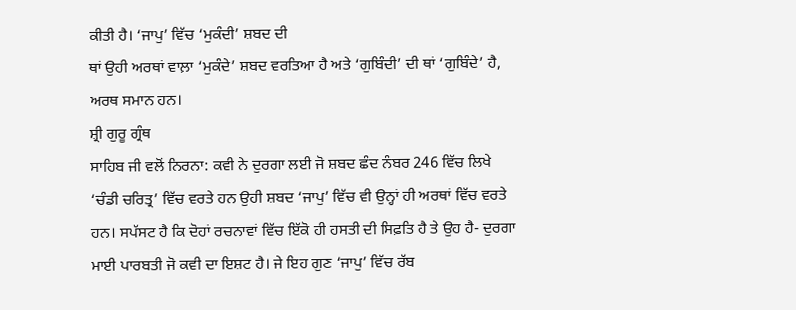ਕੀਤੀ ਹੈ। ‘ਜਾਪੁ’ ਵਿੱਚ ‘ਮੁਕੰਦੀ’ ਸ਼ਬਦ ਦੀ
ਥਾਂ ਉਹੀ ਅਰਥਾਂ ਵਾਲ਼ਾ ‘ਮੁਕੰਦੇ’ ਸ਼ਬਦ ਵਰਤਿਆ ਹੈ ਅਤੇ ‘ਗੁਬਿੰਦੀ’ ਦੀ ਥਾਂ ‘ਗੁਬਿੰਦੇ’ ਹੈ,
ਅਰਥ ਸਮਾਨ ਹਨ।
ਸ਼੍ਰੀ ਗੁਰੂ ਗ੍ਰੰਥ
ਸਾਹਿਬ ਜੀ ਵਲੋਂ ਨਿਰਨਾ: ਕਵੀ ਨੇ ਦੁਰਗਾ ਲਈ ਜੋ ਸ਼ਬਦ ਛੰਦ ਨੰਬਰ 246 ਵਿੱਚ ਲਿਖੇ
‘ਚੰਡੀ ਚਰਿਤ੍ਰ’ ਵਿੱਚ ਵਰਤੇ ਹਨ ਉਹੀ ਸ਼ਬਦ ‘ਜਾਪੁ’ ਵਿੱਚ ਵੀ ਉਨ੍ਹਾਂ ਹੀ ਅਰਥਾਂ ਵਿੱਚ ਵਰਤੇ
ਹਨ। ਸਪੱਸਟ ਹੈ ਕਿ ਦੋਹਾਂ ਰਚਨਾਵਾਂ ਵਿੱਚ ਇੱਕੋ ਹੀ ਹਸਤੀ ਦੀ ਸਿਫ਼ਤਿ ਹੈ ਤੇ ਉਹ ਹੈ- ਦੁਰਗਾ
ਮਾਈ ਪਾਰਬਤੀ ਜੋ ਕਵੀ ਦਾ ਇਸ਼ਟ ਹੈ। ਜੇ ਇਹ ਗੁਣ ‘ਜਾਪੁ’ ਵਿੱਚ ਰੱਬ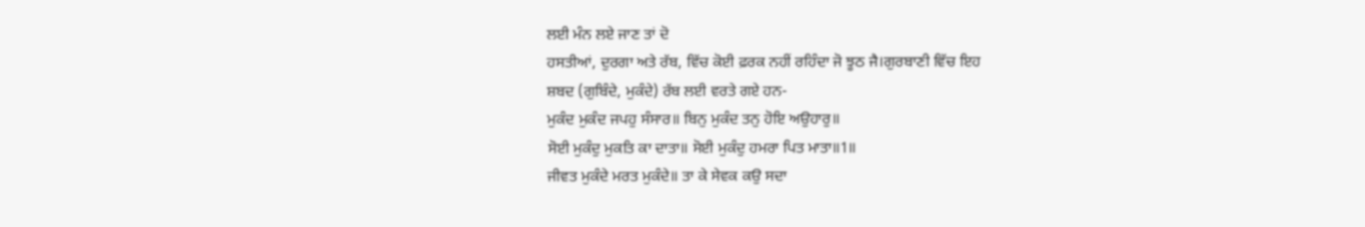ਲਈ ਮੰਨ ਲਏ ਜਾਣ ਤਾਂ ਦੋ
ਹਸਤੀਆਂ, ਦੁਰਗਾ ਅਤੇ ਰੱਬ, ਵਿੱਚ ਕੋਈ ਫ਼ਰਕ ਨਹੀਂ ਰਹਿੰਦਾ ਜੋ ਝੂਠ ਜੈ।ਗੁਰਬਾਣੀ ਵਿੱਚ ਇਹ
ਸ਼ਬਦ (ਗੁਬਿੰਦੇ, ਮੁਕੰਦੇ) ਰੱਬ ਲਈ ਵਰਤੇ ਗਏ ਹਨ-
ਮੁਕੰਦ ਮੁਕੰਦ ਜਪਹੁ ਸੰਸਾਰ॥ ਬਿਨੁ ਮੁਕੰਦ ਤਨੁ ਹੋਇ ਅਉਹਾਰੁ॥
ਸੋਈ ਮੁਕੰਦੁ ਮੁਕਤਿ ਕਾ ਦਾਤਾ॥ ਸੋਈ ਮੁਕੰਦੁ ਹਮਰਾ ਪਿਤ ਮਾਤਾ॥1॥
ਜੀਵਤ ਮੁਕੰਦੇ ਮਰਤ ਮੁਕੰਦੇ॥ ਤਾ ਕੇ ਸੇਵਕ ਕਉ ਸਦਾ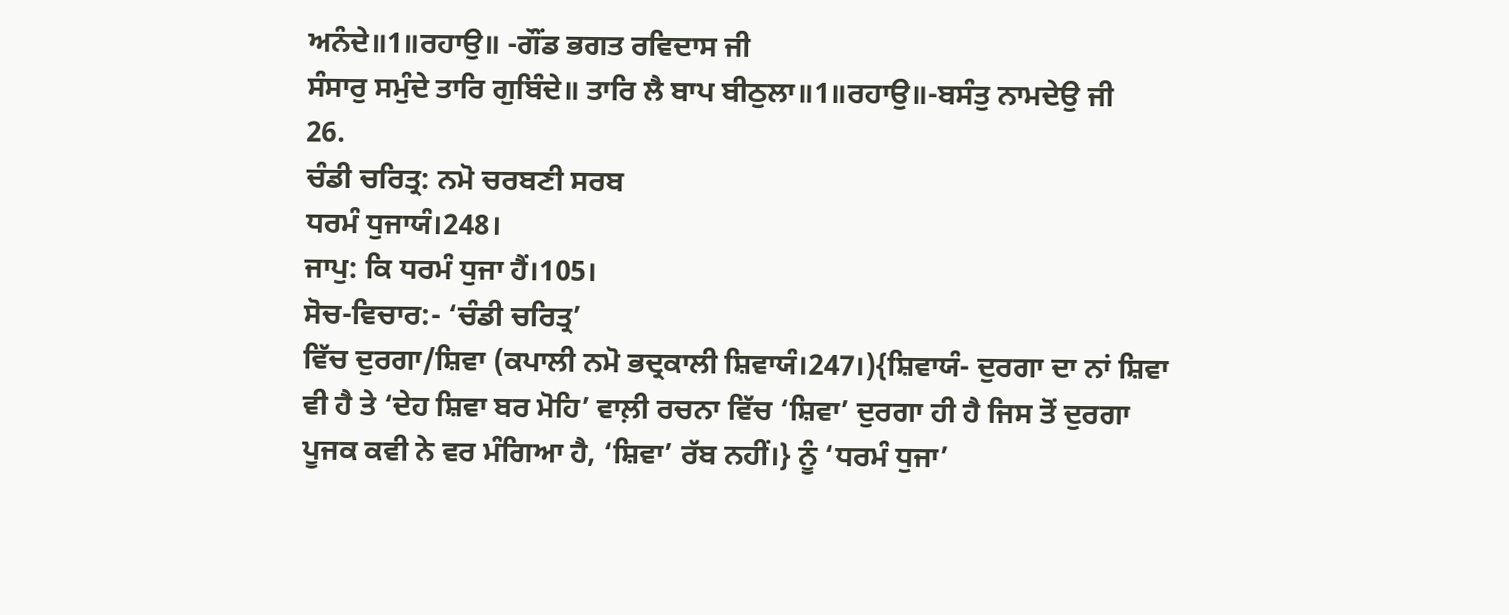ਅਨੰਦੇ॥1॥ਰਹਾਉ॥ -ਗੌਂਡ ਭਗਤ ਰਵਿਦਾਸ ਜੀ
ਸੰਸਾਰੁ ਸਮੁੰਦੇ ਤਾਰਿ ਗੁਬਿੰਦੇ॥ ਤਾਰਿ ਲੈ ਬਾਪ ਬੀਠੁਲਾ॥1॥ਰਹਾਉ॥-ਬਸੰਤੁ ਨਾਮਦੇਉ ਜੀ
26.
ਚੰਡੀ ਚਰਿਤ੍ਰ: ਨਮੋ ਚਰਬਣੀ ਸਰਬ
ਧਰਮੰ ਧੁਜਾਯੰ।248।
ਜਾਪੁ: ਕਿ ਧਰਮੰ ਧੁਜਾ ਹੈਂ।105।
ਸੋਚ-ਵਿਚਾਰ:- ‘ਚੰਡੀ ਚਰਿਤ੍ਰ’
ਵਿੱਚ ਦੁਰਗਾ/ਸ਼ਿਵਾ (ਕਪਾਲੀ ਨਮੋ ਭਦ੍ਰਕਾਲੀ ਸ਼ਿਵਾਯੰ।247।){ਸ਼ਿਵਾਯੰ- ਦੁਰਗਾ ਦਾ ਨਾਂ ਸ਼ਿਵਾ
ਵੀ ਹੈ ਤੇ ‘ਦੇਹ ਸ਼ਿਵਾ ਬਰ ਮੋਹਿ’ ਵਾਲ਼ੀ ਰਚਨਾ ਵਿੱਚ ‘ਸ਼ਿਵਾ’ ਦੁਰਗਾ ਹੀ ਹੈ ਜਿਸ ਤੋਂ ਦੁਰਗਾ
ਪੂਜਕ ਕਵੀ ਨੇ ਵਰ ਮੰਗਿਆ ਹੈ, ‘ਸ਼ਿਵਾ’ ਰੱਬ ਨਹੀਂ।} ਨੂੰ ‘ਧਰਮੰ ਧੁਜਾ’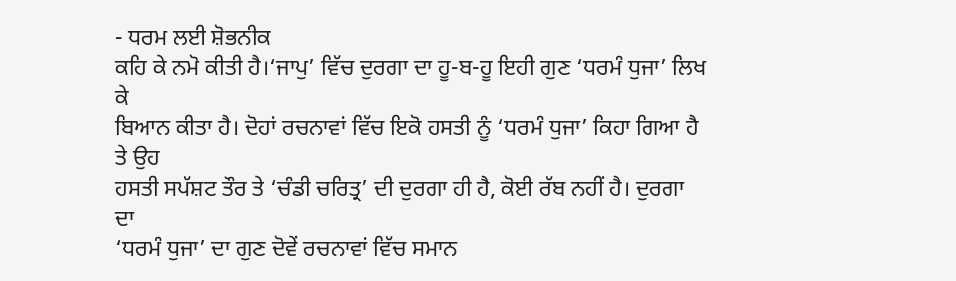- ਧਰਮ ਲਈ ਸ਼ੋਭਨੀਕ
ਕਹਿ ਕੇ ਨਮੋ ਕੀਤੀ ਹੈ।‘ਜਾਪੁ’ ਵਿੱਚ ਦੁਰਗਾ ਦਾ ਹੂ-ਬ-ਹੂ ਇਹੀ ਗੁਣ ‘ਧਰਮੰ ਧੁਜਾ’ ਲਿਖ ਕੇ
ਬਿਆਨ ਕੀਤਾ ਹੈ। ਦੋਹਾਂ ਰਚਨਾਵਾਂ ਵਿੱਚ ਇਕੋ ਹਸਤੀ ਨੂੰ ‘ਧਰਮੰ ਧੁਜਾ’ ਕਿਹਾ ਗਿਆ ਹੈ ਤੇ ਉਹ
ਹਸਤੀ ਸਪੱਸ਼ਟ ਤੌਰ ਤੇ ‘ਚੰਡੀ ਚਰਿਤ੍ਰ’ ਦੀ ਦੁਰਗਾ ਹੀ ਹੈ, ਕੋਈ ਰੱਬ ਨਹੀਂ ਹੈ। ਦੁਰਗਾ ਦਾ
‘ਧਰਮੰ ਧੁਜਾ’ ਦਾ ਗੁਣ ਦੋਵੇਂ ਰਚਨਾਵਾਂ ਵਿੱਚ ਸਮਾਨ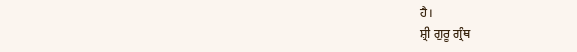ਹੈ।
ਸ਼੍ਰੀ ਗੁਰੂ ਗ੍ਰੰਥ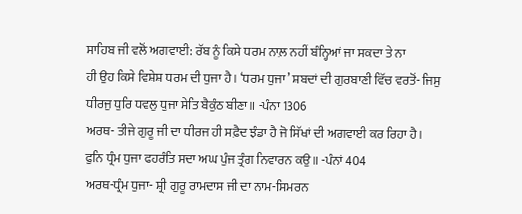ਸਾਹਿਬ ਜੀ ਵਲੋਂ ਅਗਵਾਈ: ਰੱਬ ਨੂੰ ਕਿਸੇ ਧਰਮ ਨਾਲ਼ ਨਹੀਂ ਬੰਨ੍ਹਿਆਂ ਜਾ ਸਕਦਾ ਤੇ ਨਾ
ਹੀ ਉਹ ਕਿਸੇ ਵਿਸ਼ੇਸ਼ ਧਰਮ ਦੀ ਧੁਜਾ ਹੈ। ‘ਧਰਮ ਧੁਜਾ’ ਸ਼ਬਦਾਂ ਦੀ ਗੁਰਬਾਣੀ ਵਿੱਚ ਵਰਤੋਂ- ਜਿਸੁ
ਧੀਰਜੁ ਧੁਰਿ ਧਵਲੁ ਧੁਜਾ ਸੇਤਿ ਬੈਕੁੰਠ ਬੀਣਾ॥ -ਪੰਨਾ 1306
ਅਰਥ- ਤੀਜੇ ਗੁਰੂ ਜੀ ਦਾ ਧੀਰਜ ਹੀ ਸਫ਼ੈਦ ਝੰਡਾ ਹੈ ਜੋ ਸਿੱਖਾਂ ਦੀ ਅਗਵਾਈ ਕਰ ਰਿਹਾ ਹੈ।
ਫੁਨਿ ਧ੍ਰੰਮ ਧੁਜਾ ਫਹਰੰਤਿ ਸਦਾ ਅਘ ਪੁੰਜ ਤ੍ਰੰਗ ਨਿਵਾਰਨ ਕਉ॥ -ਪੰਨਾਂ 404
ਅਰਥ-ਧ੍ਰੰਮ ਧੁਜਾ- ਸ਼੍ਰੀ ਗੁਰੂ ਰਾਮਦਾਸ ਜੀ ਦਾ ਨਾਮ-ਸਿਮਰਨ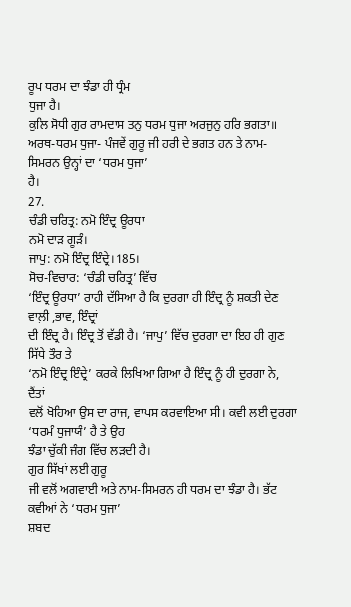ਰੂਪ ਧਰਮ ਦਾ ਝੰਡਾ ਹੀ ਧ੍ਰੰਮ
ਧੁਜਾ ਹੈ।
ਕੁਲਿ ਸੋਧੀ ਗੁਰ ਰਾਮਦਾਸ ਤਨੁ ਧਰਮ ਧੁਜਾ ਅਰਜੁਨੁ ਹਰਿ ਭਗਤਾ॥
ਅਰਥ-ਧਰਮ ਧੁਜਾ- ਪੰਜਵੇਂ ਗੁਰੂ ਜੀ ਹਰੀ ਦੇ ਭਗਤ ਹਨ ਤੇ ਨਾਮ-ਸਿਮਰਨ ਉਨ੍ਹਾਂ ਦਾ ‘ਧਰਮ ਧੁਜਾ’
ਹੈ।
27.
ਚੰਡੀ ਚਰਿਤ੍ਰ: ਨਮੋ ਇੰਦ੍ਰ ਊਰਧਾ
ਨਮੋ ਦਾੜ ਗੂੜੰ।
ਜਾਪੁ: ਨਮੋ ਇੰਦ੍ਰ ਇੰਦ੍ਰੇ।185।
ਸੋਚ-ਵਿਚਾਰ: ‘ਚੰਡੀ ਚਰਿਤ੍ਰ’ ਵਿੱਚ
‘ਇੰਦ੍ਰ ਊਰਧਾ’ ਰਾਹੀ ਦੱਸਿਆ ਹੈ ਕਿ ਦੁਰਗਾ ਹੀ ਇੰਦ੍ਰ ਨੂੰ ਸ਼ਕਤੀ ਦੇਣ ਵਾਲ਼ੀ ,ਭਾਵ, ਇੰਦ੍ਰਾਂ
ਦੀ ਇੰਦ੍ਰ ਹੈ। ਇੰਦ੍ਰ ਤੋਂ ਵੱਡੀ ਹੈ। ‘ਜਾਪੁ’ ਵਿੱਚ ਦੁਰਗਾ ਦਾ ਇਹ ਹੀ ਗੁਣ ਸਿੱਧੇ ਤੌਰ ਤੇ
‘ਨਮੋ ਇੰਦ੍ਰ ਇੰਦ੍ਰੇ’ ਕਰਕੇ ਲਿਖਿਆ ਗਿਆ ਹੈ ਇੰਦ੍ਰ ਨੂੰ ਹੀ ਦੁਰਗਾ ਨੇ, ਦੈਂਤਾਂ
ਵਲੋਂ ਖੋਹਿਆ ਉਸ ਦਾ ਰਾਜ, ਵਾਪਸ ਕਰਵਾਇਆ ਸੀ। ਕਵੀ ਲਈ ਦੁਰਗਾ ‘ਧਰਮੰ ਧੁਜਾਯੰ’ ਹੈ ਤੇ ਉਹ
ਝੰਡਾ ਚੁੱਕੀ ਜੰਗ ਵਿੱਚ ਲੜਦੀ ਹੈ।
ਗੁਰ ਸਿੱਖਾਂ ਲਈ ਗੁਰੂ
ਜੀ ਵਲੋਂ ਅਗਵਾਈ ਅਤੇ ਨਾਮ-ਸਿਮਰਨ ਹੀ ਧਰਮ ਦਾ ਝੰਡਾ ਹੈ। ਭੱਟ ਕਵੀਆਂ ਨੇ ‘ਧਰਮ ਧੁਜਾ’
ਸ਼ਬਦ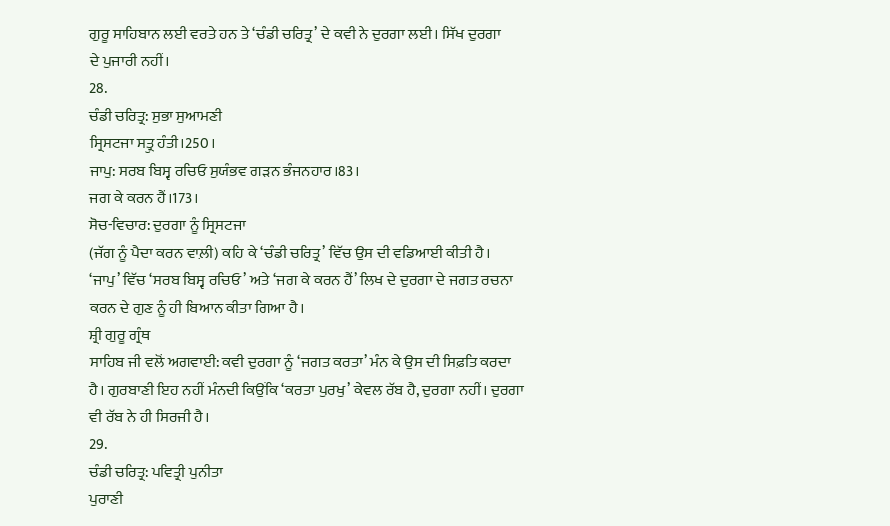ਗੁਰੂ ਸਾਹਿਬਾਨ ਲਈ ਵਰਤੇ ਹਨ ਤੇ ‘ਚੰਡੀ ਚਰਿਤ੍ਰ’ ਦੇ ਕਵੀ ਨੇ ਦੁਰਗਾ ਲਈ। ਸਿੱਖ ਦੁਰਗਾ
ਦੇ ਪੁਜਾਰੀ ਨਹੀਂ।
28.
ਚੰਡੀ ਚਰਿਤ੍ਰ: ਸੁਭਾ ਸੁਆਮਣੀ
ਸ੍ਰਿਸਟਜਾ ਸਤ੍ਰੁ ਹੰਤੀ।250।
ਜਾਪੁ: ਸਰਬ ਬਿਸ੍ਵ ਰਚਿਓ ਸੁਯੰਭਵ ਗੜਨ ਭੰਜਨਹਾਰ।83।
ਜਗ ਕੇ ਕਰਨ ਹੈਂ।173।
ਸੋਚ-ਵਿਚਾਰ: ਦੁਰਗਾ ਨੂੰ ਸ੍ਰਿਸਟਜਾ
(ਜੱਗ ਨੂੰ ਪੈਦਾ ਕਰਨ ਵਾਲ਼ੀ) ਕਹਿ ਕੇ ‘ਚੰਡੀ ਚਰਿਤ੍ਰ’ ਵਿੱਚ ਉਸ ਦੀ ਵਡਿਆਈ ਕੀਤੀ ਹੈ।
‘ਜਾਪੁ’ ਵਿੱਚ ‘ਸਰਬ ਬਿਸ੍ਵ ਰਚਿਓ’ ਅਤੇ ‘ਜਗ ਕੇ ਕਰਨ ਹੈਂ’ ਲਿਖ ਦੇ ਦੁਰਗਾ ਦੇ ਜਗਤ ਰਚਨਾ
ਕਰਨ ਦੇ ਗੁਣ ਨੂੰ ਹੀ ਬਿਆਨ ਕੀਤਾ ਗਿਆ ਹੈ।
ਸ਼੍ਰੀ ਗੁਰੂ ਗ੍ਰੰਥ
ਸਾਹਿਬ ਜੀ ਵਲੋਂ ਅਗਵਾਈ: ਕਵੀ ਦੁਰਗਾ ਨੂੰ ‘ਜਗਤ ਕਰਤਾ’ ਮੰਨ ਕੇ ਉਸ ਦੀ ਸਿਫ਼ਤਿ ਕਰਦਾ
ਹੈ। ਗੁਰਬਾਣੀ ਇਹ ਨਹੀਂ ਮੰਨਦੀ ਕਿਉਂਕਿ ‘ਕਰਤਾ ਪੁਰਖੁ’ ਕੇਵਲ ਰੱਬ ਹੈ, ਦੁਰਗਾ ਨਹੀਂ। ਦੁਰਗਾ
ਵੀ ਰੱਬ ਨੇ ਹੀ ਸਿਰਜੀ ਹੈ।
29.
ਚੰਡੀ ਚਰਿਤ੍ਰ: ਪਵਿਤ੍ਰੀ ਪੁਨੀਤਾ
ਪੁਰਾਣੀ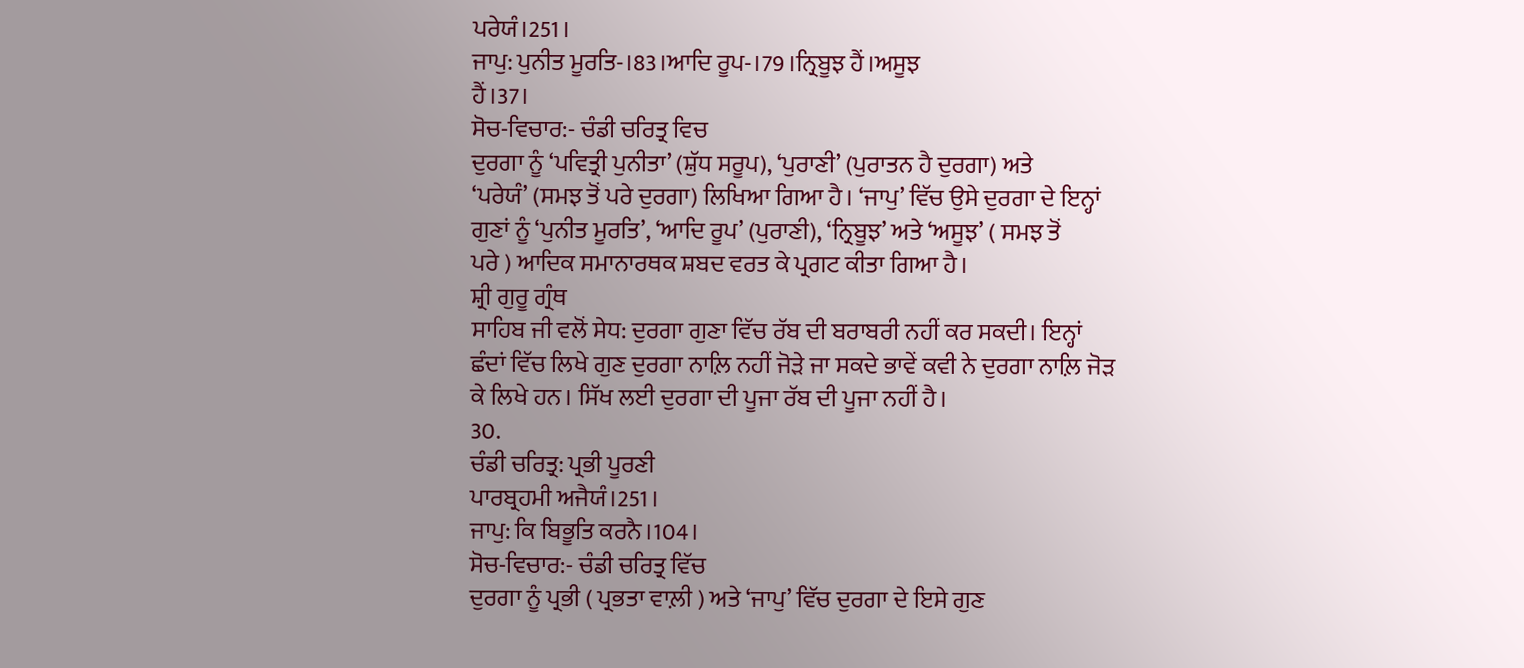ਪਰੇਯੰ।251।
ਜਾਪੁ: ਪੁਨੀਤ ਮੂਰਤਿ-।83।ਆਦਿ ਰੂਪ-।79।ਨ੍ਰਿਬੂਝ ਹੈਂ।ਅਸੂਝ
ਹੈਂ।37।
ਸੋਚ-ਵਿਚਾਰ:- ਚੰਡੀ ਚਰਿਤ੍ਰ ਵਿਚ
ਦੁਰਗਾ ਨੂੰ ‘ਪਵਿਤ੍ਰੀ ਪੁਨੀਤਾ’ (ਸ਼ੁੱਧ ਸਰੂਪ), ‘ਪੁਰਾਣੀ’ (ਪੁਰਾਤਨ ਹੈ ਦੁਰਗਾ) ਅਤੇ
‘ਪਰੇਯੰ’ (ਸਮਝ ਤੋਂ ਪਰੇ ਦੁਰਗਾ) ਲਿਖਿਆ ਗਿਆ ਹੈ। ‘ਜਾਪੁ’ ਵਿੱਚ ਉਸੇ ਦੁਰਗਾ ਦੇ ਇਨ੍ਹਾਂ
ਗੁਣਾਂ ਨੂੰ ‘ਪੁਨੀਤ ਮੂਰਤਿ’, ‘ਆਦਿ ਰੂਪ’ (ਪੁਰਾਣੀ), ‘ਨ੍ਰਿਬੂਝ’ ਅਤੇ ‘ਅਸੂਝ’ ( ਸਮਝ ਤੋਂ
ਪਰੇ ) ਆਦਿਕ ਸਮਾਨਾਰਥਕ ਸ਼ਬਦ ਵਰਤ ਕੇ ਪ੍ਰਗਟ ਕੀਤਾ ਗਿਆ ਹੈ।
ਸ਼੍ਰੀ ਗੁਰੂ ਗ੍ਰੰਥ
ਸਾਹਿਬ ਜੀ ਵਲੋਂ ਸੇਧ: ਦੁਰਗਾ ਗੁਣਾ ਵਿੱਚ ਰੱਬ ਦੀ ਬਰਾਬਰੀ ਨਹੀਂ ਕਰ ਸਕਦੀ। ਇਨ੍ਹਾਂ
ਛੰਦਾਂ ਵਿੱਚ ਲਿਖੇ ਗੁਣ ਦੁਰਗਾ ਨਾਲ਼ਿ ਨਹੀਂ ਜੋੜੇ ਜਾ ਸਕਦੇ ਭਾਵੇਂ ਕਵੀ ਨੇ ਦੁਰਗਾ ਨਾਲ਼ਿ ਜੋੜ
ਕੇ ਲਿਖੇ ਹਨ। ਸਿੱਖ ਲਈ ਦੁਰਗਾ ਦੀ ਪੂਜਾ ਰੱਬ ਦੀ ਪੂਜਾ ਨਹੀਂ ਹੈ।
30.
ਚੰਡੀ ਚਰਿਤ੍ਰ: ਪ੍ਰਭੀ ਪੂਰਣੀ
ਪਾਰਬ੍ਰਹਮੀ ਅਜੈਯੰ।251।
ਜਾਪੁ: ਕਿ ਬਿਭੂਤਿ ਕਰਨੈ।104।
ਸੋਚ-ਵਿਚਾਰ:- ਚੰਡੀ ਚਰਿਤ੍ਰ ਵਿੱਚ
ਦੁਰਗਾ ਨੂੰ ਪ੍ਰਭੀ ( ਪ੍ਰਭਤਾ ਵਾਲ਼ੀ ) ਅਤੇ ‘ਜਾਪੁ’ ਵਿੱਚ ਦੁਰਗਾ ਦੇ ਇਸੇ ਗੁਣ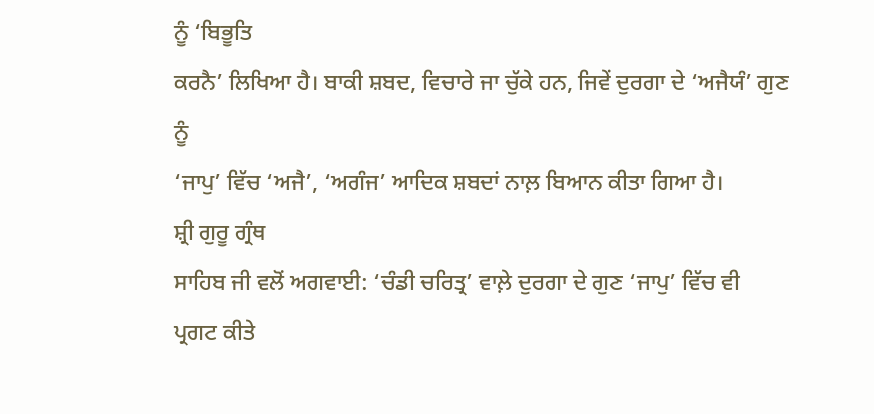ਨੂੰ ‘ਬਿਭੂਤਿ
ਕਰਨੈ’ ਲਿਖਿਆ ਹੈ। ਬਾਕੀ ਸ਼ਬਦ, ਵਿਚਾਰੇ ਜਾ ਚੁੱਕੇ ਹਨ, ਜਿਵੇਂ ਦੁਰਗਾ ਦੇ ‘ਅਜੈਯੰ’ ਗੁਣ ਨੂੰ
‘ਜਾਪੁ’ ਵਿੱਚ ‘ਅਜੈ’, ‘ਅਗੰਜ’ ਆਦਿਕ ਸ਼ਬਦਾਂ ਨਾਲ਼ ਬਿਆਨ ਕੀਤਾ ਗਿਆ ਹੈ।
ਸ਼੍ਰੀ ਗੁਰੂ ਗ੍ਰੰਥ
ਸਾਹਿਬ ਜੀ ਵਲੋਂ ਅਗਵਾਈ: ‘ਚੰਡੀ ਚਰਿਤ੍ਰ’ ਵਾਲ਼ੇ ਦੁਰਗਾ ਦੇ ਗੁਣ ‘ਜਾਪੁ’ ਵਿੱਚ ਵੀ
ਪ੍ਰਗਟ ਕੀਤੇ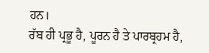ਹਨ।
ਰੱਬ ਹੀ ਪ੍ਰਭੂ ਹੈ, ਪੂਰਨ ਹੈ ਤੇ ਪਾਰਬ੍ਰਹਮ ਹੈ,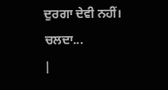ਦੁਰਗਾ ਦੇਵੀ ਨਹੀਂ।
ਚਲਦਾ...
|